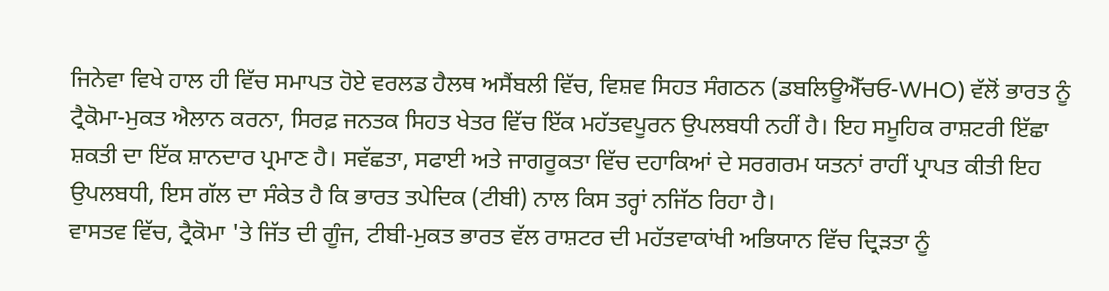ਜਿਨੇਵਾ ਵਿਖੇ ਹਾਲ ਹੀ ਵਿੱਚ ਸਮਾਪਤ ਹੋਏ ਵਰਲਡ ਹੈਲਥ ਅਸੈਂਬਲੀ ਵਿੱਚ, ਵਿਸ਼ਵ ਸਿਹਤ ਸੰਗਠਨ (ਡਬਲਿਊਐੱਚਓ-WHO) ਵੱਲੋਂ ਭਾਰਤ ਨੂੰ ਟ੍ਰੈਕੋਮਾ-ਮੁਕਤ ਐਲਾਨ ਕਰਨਾ, ਸਿਰਫ਼ ਜਨਤਕ ਸਿਹਤ ਖੇਤਰ ਵਿੱਚ ਇੱਕ ਮਹੱਤਵਪੂਰਨ ਉਪਲਬਧੀ ਨਹੀਂ ਹੈ। ਇਹ ਸਮੂਹਿਕ ਰਾਸ਼ਟਰੀ ਇੱਛਾ ਸ਼ਕਤੀ ਦਾ ਇੱਕ ਸ਼ਾਨਦਾਰ ਪ੍ਰਮਾਣ ਹੈ। ਸਵੱਛਤਾ, ਸਫਾਈ ਅਤੇ ਜਾਗਰੂਕਤਾ ਵਿੱਚ ਦਹਾਕਿਆਂ ਦੇ ਸਰਗਰਮ ਯਤਨਾਂ ਰਾਹੀਂ ਪ੍ਰਾਪਤ ਕੀਤੀ ਇਹ ਉਪਲਬਧੀ, ਇਸ ਗੱਲ ਦਾ ਸੰਕੇਤ ਹੈ ਕਿ ਭਾਰਤ ਤਪੇਦਿਕ (ਟੀਬੀ) ਨਾਲ ਕਿਸ ਤਰ੍ਹਾਂ ਨਜਿੱਠ ਰਿਹਾ ਹੈ।
ਵਾਸਤਵ ਵਿੱਚ, ਟ੍ਰੈਕੋਮਾ 'ਤੇ ਜਿੱਤ ਦੀ ਗੂੰਜ, ਟੀਬੀ-ਮੁਕਤ ਭਾਰਤ ਵੱਲ ਰਾਸ਼ਟਰ ਦੀ ਮਹੱਤਵਾਕਾਂਖੀ ਅਭਿਯਾਨ ਵਿੱਚ ਦ੍ਰਿੜਤਾ ਨੂੰ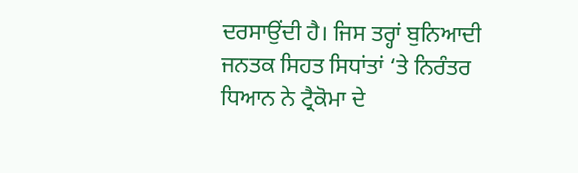ਦਰਸਾਉਂਦੀ ਹੈ। ਜਿਸ ਤਰ੍ਹਾਂ ਬੁਨਿਆਦੀ ਜਨਤਕ ਸਿਹਤ ਸਿਧਾਂਤਾਂ ‘ਤੇ ਨਿਰੰਤਰ ਧਿਆਨ ਨੇ ਟ੍ਰੈਕੋਮਾ ਦੇ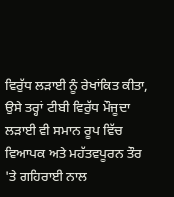ਵਿਰੁੱਧ ਲੜਾਈ ਨੂੰ ਰੇਖਾਂਕਿਤ ਕੀਤਾ, ਉਸੇ ਤਰ੍ਹਾਂ ਟੀਬੀ ਵਿਰੁੱਧ ਮੌਜੂਦਾ ਲੜਾਈ ਵੀ ਸਮਾਨ ਰੂਪ ਵਿੱਚ ਵਿਆਪਕ ਅਤੇ ਮਹੱਤਵਪੂਰਨ ਤੌਰ 'ਤੇ ਗਹਿਰਾਈ ਨਾਲ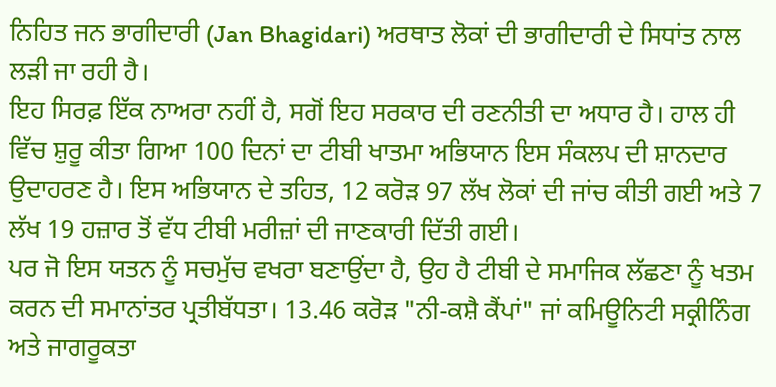ਨਿਹਿਤ ਜਨ ਭਾਗੀਦਾਰੀ (Jan Bhagidari) ਅਰਥਾਤ ਲੋਕਾਂ ਦੀ ਭਾਗੀਦਾਰੀ ਦੇ ਸਿਧਾਂਤ ਨਾਲ ਲੜੀ ਜਾ ਰਹੀ ਹੈ।
ਇਹ ਸਿਰਫ਼ ਇੱਕ ਨਾਅਰਾ ਨਹੀਂ ਹੈ, ਸਗੋਂ ਇਹ ਸਰਕਾਰ ਦੀ ਰਣਨੀਤੀ ਦਾ ਅਧਾਰ ਹੈ। ਹਾਲ ਹੀ ਵਿੱਚ ਸ਼ੁਰੂ ਕੀਤਾ ਗਿਆ 100 ਦਿਨਾਂ ਦਾ ਟੀਬੀ ਖਾਤਮਾ ਅਭਿਯਾਨ ਇਸ ਸੰਕਲਪ ਦੀ ਸ਼ਾਨਦਾਰ ਉਦਾਹਰਣ ਹੈ। ਇਸ ਅਭਿਯਾਨ ਦੇ ਤਹਿਤ, 12 ਕਰੋੜ 97 ਲੱਖ ਲੋਕਾਂ ਦੀ ਜਾਂਚ ਕੀਤੀ ਗਈ ਅਤੇ 7 ਲੱਖ 19 ਹਜ਼ਾਰ ਤੋਂ ਵੱਧ ਟੀਬੀ ਮਰੀਜ਼ਾਂ ਦੀ ਜਾਣਕਾਰੀ ਦਿੱਤੀ ਗਈ।
ਪਰ ਜੋ ਇਸ ਯਤਨ ਨੂੰ ਸਚਮੁੱਚ ਵਖਰਾ ਬਣਾਉਂਦਾ ਹੈ, ਉਹ ਹੈ ਟੀਬੀ ਦੇ ਸਮਾਜਿਕ ਲੱਛਣਾ ਨੂੰ ਖਤਮ ਕਰਨ ਦੀ ਸਮਾਨਾਂਤਰ ਪ੍ਰਤੀਬੱਧਤਾ। 13.46 ਕਰੋੜ "ਨੀ-ਕਸ਼ੈ ਕੈਂਪਾਂ" ਜਾਂ ਕਮਿਊਨਿਟੀ ਸਕ੍ਰੀਨਿੰਗ ਅਤੇ ਜਾਗਰੂਕਤਾ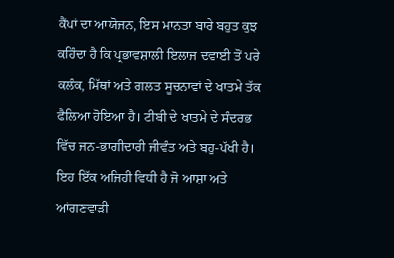ਕੈਂਪਾਂ ਦਾ ਆਯੋਜਨ, ਇਸ ਮਾਨਤਾ ਬਾਰੇ ਬਹੁਤ ਕੁਝ ਕਹਿੰਦਾ ਹੈ ਕਿ ਪ੍ਰਭਾਵਸ਼ਾਲੀ ਇਲਾਜ ਦਵਾਈ ਤੋਂ ਪਰੇ ਕਲੰਕ, ਮਿੱਥਾਂ ਅਤੇ ਗਲਤ ਸੂਚਨਾਵਾਂ ਦੇ ਖਾਤਮੇ ਤੱਕ ਫੈਲਿਆ ਹੋਇਆ ਹੈ। ਟੀਬੀ ਦੇ ਖਾਤਮੇ ਦੇ ਸੰਦਰਭ ਵਿੱਚ ਜਨ-ਭਾਗੀਦਾਰੀ ਜੀਵੰਤ ਅਤੇ ਬਹੁ-ਪੱਖੀ ਹੈ। ਇਹ ਇੱਕ ਅਜਿਹੀ ਵਿਧੀ ਹੈ ਜੋ ਆਸ਼ਾ ਅਤੇ ਆਂਗਣਵਾੜੀ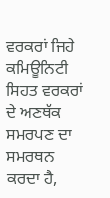ਵਰਕਰਾਂ ਜਿਹੇ ਕਮਿਊਨਿਟੀ ਸਿਹਤ ਵਰਕਰਾਂ ਦੇ ਅਣਥੱਕ ਸਮਰਪਣ ਦਾ ਸਮਰਥਨ ਕਰਦਾ ਹੈ,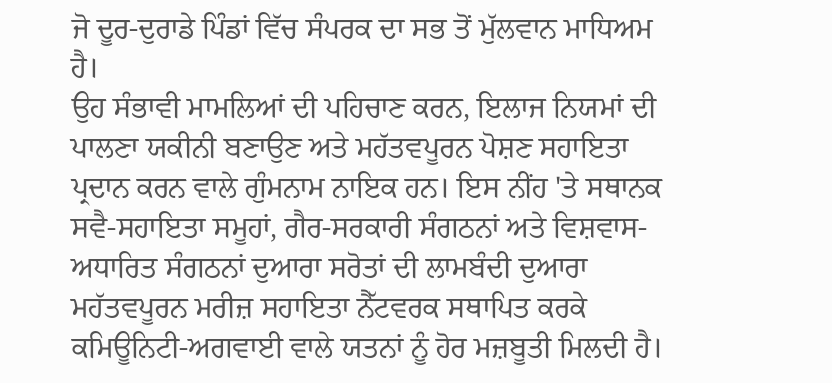ਜੋ ਦੂਰ-ਦੁਰਾਡੇ ਪਿੰਡਾਂ ਵਿੱਚ ਸੰਪਰਕ ਦਾ ਸਭ ਤੋਂ ਮੁੱਲਵਾਨ ਮਾਧਿਅਮ ਹੈ।
ਉਹ ਸੰਭਾਵੀ ਮਾਮਲਿਆਂ ਦੀ ਪਹਿਚਾਣ ਕਰਨ, ਇਲਾਜ ਨਿਯਮਾਂ ਦੀ ਪਾਲਣਾ ਯਕੀਨੀ ਬਣਾਉਣ ਅਤੇ ਮਹੱਤਵਪੂਰਨ ਪੋਸ਼ਣ ਸਹਾਇਤਾ ਪ੍ਰਦਾਨ ਕਰਨ ਵਾਲੇ ਗੁੰਮਨਾਮ ਨਾਇਕ ਹਨ। ਇਸ ਨੀਂਹ 'ਤੇ ਸਥਾਨਕ ਸਵੈ-ਸਹਾਇਤਾ ਸਮੂਹਾਂ, ਗੈਰ-ਸਰਕਾਰੀ ਸੰਗਠਨਾਂ ਅਤੇ ਵਿਸ਼ਵਾਸ-ਅਧਾਰਿਤ ਸੰਗਠਨਾਂ ਦੁਆਰਾ ਸਰੋਤਾਂ ਦੀ ਲਾਮਬੰਦੀ ਦੁਆਰਾ ਮਹੱਤਵਪੂਰਨ ਮਰੀਜ਼ ਸਹਾਇਤਾ ਨੈੱਟਵਰਕ ਸਥਾਪਿਤ ਕਰਕੇ ਕਮਿਊਨਿਟੀ-ਅਗਵਾਈ ਵਾਲੇ ਯਤਨਾਂ ਨੂੰ ਹੋਰ ਮਜ਼ਬੂਤੀ ਮਿਲਦੀ ਹੈ।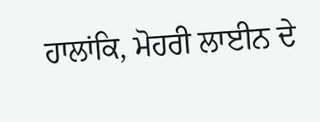ਹਾਲਾਂਕਿ, ਮੋਹਰੀ ਲਾਈਨ ਦੇ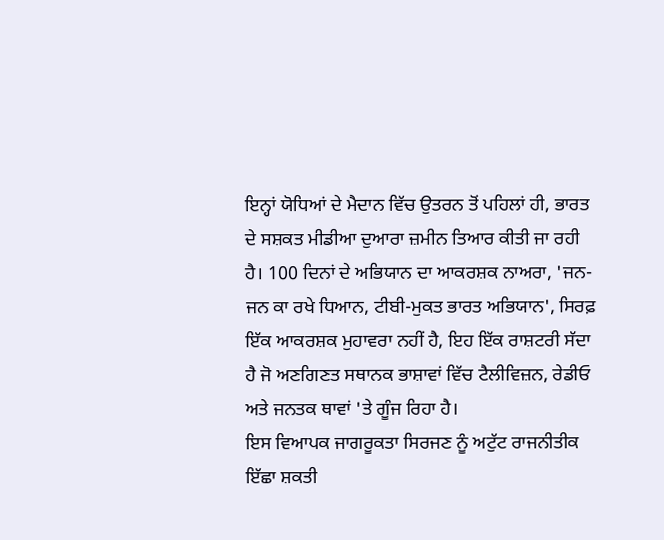ਇਨ੍ਹਾਂ ਯੋਧਿਆਂ ਦੇ ਮੈਦਾਨ ਵਿੱਚ ਉਤਰਨ ਤੋਂ ਪਹਿਲਾਂ ਹੀ, ਭਾਰਤ ਦੇ ਸਸ਼ਕਤ ਮੀਡੀਆ ਦੁਆਰਾ ਜ਼ਮੀਨ ਤਿਆਰ ਕੀਤੀ ਜਾ ਰਹੀ ਹੈ। 100 ਦਿਨਾਂ ਦੇ ਅਭਿਯਾਨ ਦਾ ਆਕਰਸ਼ਕ ਨਾਅਰਾ, 'ਜਨ-ਜਨ ਕਾ ਰਖੇ ਧਿਆਨ, ਟੀਬੀ-ਮੁਕਤ ਭਾਰਤ ਅਭਿਯਾਨ', ਸਿਰਫ਼ ਇੱਕ ਆਕਰਸ਼ਕ ਮੁਹਾਵਰਾ ਨਹੀਂ ਹੈ, ਇਹ ਇੱਕ ਰਾਸ਼ਟਰੀ ਸੱਦਾ ਹੈ ਜੋ ਅਣਗਿਣਤ ਸਥਾਨਕ ਭਾਸ਼ਾਵਾਂ ਵਿੱਚ ਟੈਲੀਵਿਜ਼ਨ, ਰੇਡੀਓ ਅਤੇ ਜਨਤਕ ਥਾਵਾਂ 'ਤੇ ਗੂੰਜ ਰਿਹਾ ਹੈ।
ਇਸ ਵਿਆਪਕ ਜਾਗਰੂਕਤਾ ਸਿਰਜਣ ਨੂੰ ਅਟੁੱਟ ਰਾਜਨੀਤੀਕ ਇੱਛਾ ਸ਼ਕਤੀ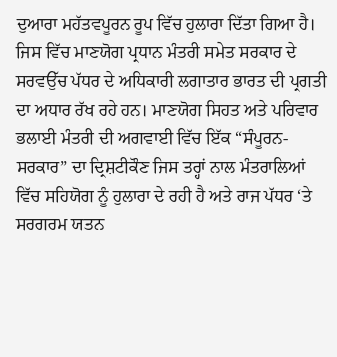ਦੁਆਰਾ ਮਹੱਤਵਪੂਰਨ ਰੂਪ ਵਿੱਚ ਹੁਲਾਰਾ ਦਿੱਤਾ ਗਿਆ ਹੈ। ਜਿਸ ਵਿੱਚ ਮਾਣਯੋਗ ਪ੍ਰਧਾਨ ਮੰਤਰੀ ਸਮੇਤ ਸਰਕਾਰ ਦੇ ਸਰਵਉੱਚ ਪੱਧਰ ਦੇ ਅਧਿਕਾਰੀ ਲਗਾਤਾਰ ਭਾਰਤ ਦੀ ਪ੍ਰਗਤੀ ਦਾ ਅਧਾਰ ਰੱਖ ਰਹੇ ਹਨ। ਮਾਣਯੋਗ ਸਿਹਤ ਅਤੇ ਪਰਿਵਾਰ ਭਲਾਈ ਮੰਤਰੀ ਦੀ ਅਗਵਾਈ ਵਿੱਚ ਇੱਕ “ਸੰਪੂਰਨ- ਸਰਕਾਰ” ਦਾ ਦ੍ਰਿਸ਼ਟੀਕੌਣ ਜਿਸ ਤਰ੍ਹਾਂ ਨਾਲ ਮੰਤਰਾਲਿਆਂ ਵਿੱਚ ਸਹਿਯੋਗ ਨੂੰ ਹੁਲਾਰਾ ਦੇ ਰਹੀ ਹੈ ਅਤੇ ਰਾਜ ਪੱਧਰ ‘ਤੇ ਸਰਗਰਮ ਯਤਨ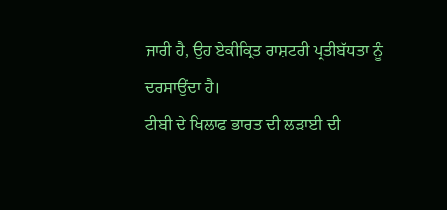ਜਾਰੀ ਹੈ, ਉਹ ਏਕੀਕ੍ਰਿਤ ਰਾਸ਼ਟਰੀ ਪ੍ਰਤੀਬੱਧਤਾ ਨੂੰ ਦਰਸਾਉਂਦਾ ਹੈ।
ਟੀਬੀ ਦੇ ਖਿਲਾਫ ਭਾਰਤ ਦੀ ਲੜਾਈ ਦੀ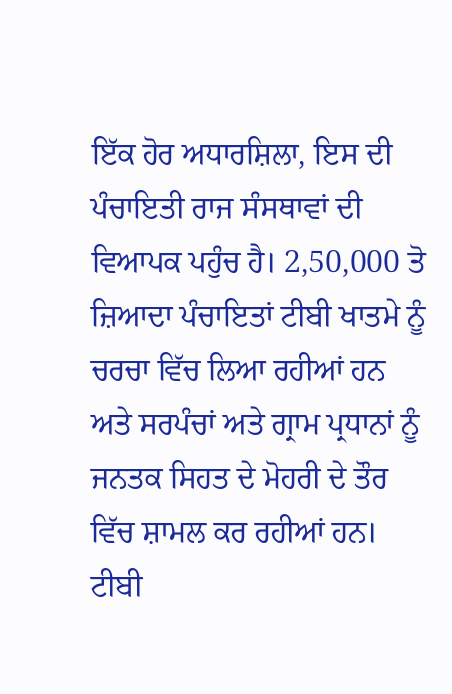ਇੱਕ ਹੋਰ ਅਧਾਰਸ਼ਿਲਾ, ਇਸ ਦੀ ਪੰਚਾਇਤੀ ਰਾਜ ਸੰਸਥਾਵਾਂ ਦੀ ਵਿਆਪਕ ਪਹੁੰਚ ਹੈ। 2,50,000 ਤੋ ਜ਼ਿਆਦਾ ਪੰਚਾਇਤਾਂ ਟੀਬੀ ਖਾਤਮੇ ਨੂੰ ਚਰਚਾ ਵਿੱਚ ਲਿਆ ਰਹੀਆਂ ਹਨ ਅਤੇ ਸਰਪੰਚਾਂ ਅਤੇ ਗ੍ਰਾਮ ਪ੍ਰਧਾਨਾਂ ਨੂੰ ਜਨਤਕ ਸਿਹਤ ਦੇ ਮੋਹਰੀ ਦੇ ਤੌਰ ਵਿੱਚ ਸ਼ਾਮਲ ਕਰ ਰਹੀਆਂ ਹਨ। ਟੀਬੀ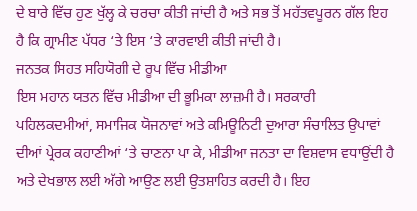ਦੇ ਬਾਰੇ ਵਿੱਚ ਹੁਣ ਖੁੱਲ੍ਹ ਕੇ ਚਰਚਾ ਕੀਤੀ ਜਾਂਦੀ ਹੈ ਅਤੇ ਸਭ ਤੋਂ ਮਹੱਤਵਪੂਰਨ ਗੱਲ ਇਹ ਹੈ ਕਿ ਗ੍ਰਾਮੀਣ ਪੱਧਰ ‘ਤੇ ਇਸ ‘ਤੇ ਕਾਰਵਾਈ ਕੀਤੀ ਜਾਂਦੀ ਹੈ।
ਜਨਤਕ ਸਿਹਤ ਸਹਿਯੋਗੀ ਦੇ ਰੂਪ ਵਿੱਚ ਮੀਡੀਆ
ਇਸ ਮਹਾਨ ਯਤਨ ਵਿੱਚ ਮੀਡੀਆ ਦੀ ਭੂਮਿਕਾ ਲਾਜ਼ਮੀ ਹੈ। ਸਰਕਾਰੀ ਪਹਿਲਕਦਮੀਆਂ, ਸਮਾਜਿਕ ਯੋਜਨਾਵਾਂ ਅਤੇ ਕਮਿਊਨਿਟੀ ਦੁਆਰਾ ਸੰਚਾਲਿਤ ਉਪਾਵਾਂ ਦੀਆਂ ਪ੍ਰੇਰਕ ਕਹਾਣੀਆਂ ‘ਤੇ ਚਾਣਨਾ ਪਾ ਕੇ, ਮੀਡੀਆ ਜਨਤਾ ਦਾ ਵਿਸ਼ਵਾਸ ਵਧਾਉਂਦੀ ਹੈ ਅਤੇ ਦੇਖਭਾਲ ਲਈ ਅੱਗੇ ਆਉਣ ਲਈ ਉਤਸ਼ਾਹਿਤ ਕਰਦੀ ਹੈ। ਇਹ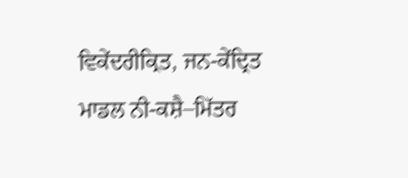ਵਿਕੇਂਦਰੀਕ੍ਰਿਤ, ਜਨ-ਕੇਂਦ੍ਰਿਤ ਮਾਡਲ ਨੀ-ਕਸ਼ੈ–ਮਿੱਤਰ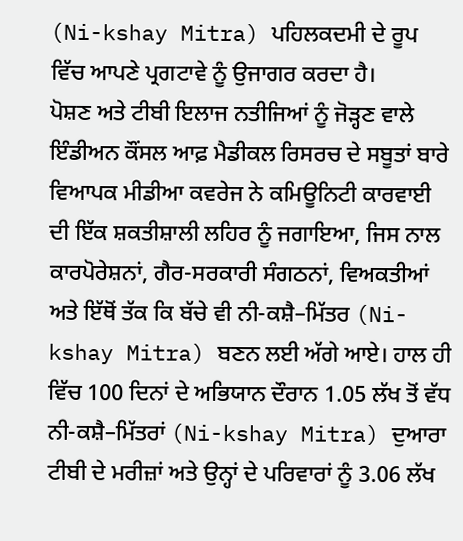(Ni-kshay Mitra) ਪਹਿਲਕਦਮੀ ਦੇ ਰੂਪ ਵਿੱਚ ਆਪਣੇ ਪ੍ਰਗਟਾਵੇ ਨੂੰ ਉਜਾਗਰ ਕਰਦਾ ਹੈ।
ਪੋਸ਼ਣ ਅਤੇ ਟੀਬੀ ਇਲਾਜ ਨਤੀਜਿਆਂ ਨੂੰ ਜੋੜ੍ਹਣ ਵਾਲੇ ਇੰਡੀਅਨ ਕੌਂਸਲ ਆਫ਼ ਮੈਡੀਕਲ ਰਿਸਰਚ ਦੇ ਸਬੂਤਾਂ ਬਾਰੇ ਵਿਆਪਕ ਮੀਡੀਆ ਕਵਰੇਜ ਨੇ ਕਮਿਊਨਿਟੀ ਕਾਰਵਾਈ ਦੀ ਇੱਕ ਸ਼ਕਤੀਸ਼ਾਲੀ ਲਹਿਰ ਨੂੰ ਜਗਾਇਆ, ਜਿਸ ਨਾਲ ਕਾਰਪੋਰੇਸ਼ਨਾਂ, ਗੈਰ-ਸਰਕਾਰੀ ਸੰਗਠਨਾਂ, ਵਿਅਕਤੀਆਂ ਅਤੇ ਇੱਥੋਂ ਤੱਕ ਕਿ ਬੱਚੇ ਵੀ ਨੀ-ਕਸ਼ੈ–ਮਿੱਤਰ (Ni-kshay Mitra) ਬਣਨ ਲਈ ਅੱਗੇ ਆਏ। ਹਾਲ ਹੀ ਵਿੱਚ 100 ਦਿਨਾਂ ਦੇ ਅਭਿਯਾਨ ਦੌਰਾਨ 1.05 ਲੱਖ ਤੋਂ ਵੱਧ ਨੀ-ਕਸ਼ੈ–ਮਿੱਤਰਾਂ (Ni-kshay Mitra) ਦੁਆਰਾ ਟੀਬੀ ਦੇ ਮਰੀਜ਼ਾਂ ਅਤੇ ਉਨ੍ਹਾਂ ਦੇ ਪਰਿਵਾਰਾਂ ਨੂੰ 3.06 ਲੱਖ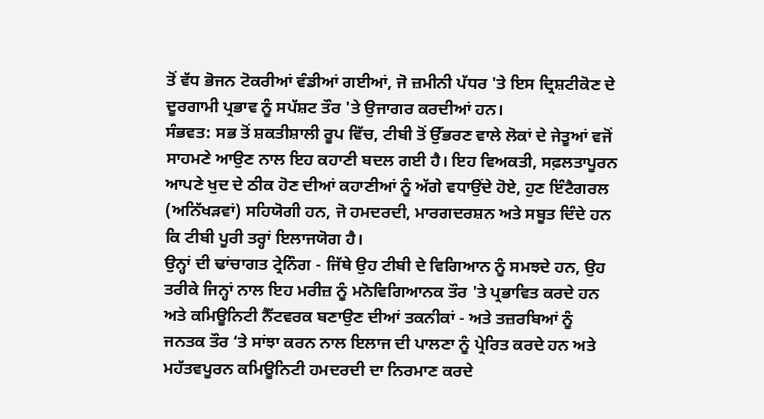ਤੋਂ ਵੱਧ ਭੋਜਨ ਟੋਕਰੀਆਂ ਵੰਡੀਆਂ ਗਈਆਂ, ਜੋ ਜ਼ਮੀਨੀ ਪੱਧਰ 'ਤੇ ਇਸ ਦ੍ਰਿਸ਼ਟੀਕੋਣ ਦੇ ਦੂਰਗਾਮੀ ਪ੍ਰਭਾਵ ਨੂੰ ਸਪੱਸ਼ਟ ਤੌਰ 'ਤੇ ਉਜਾਗਰ ਕਰਦੀਆਂ ਹਨ।
ਸੰਭਵਤ: ਸਭ ਤੋਂ ਸ਼ਕਤੀਸ਼ਾਲੀ ਰੂਪ ਵਿੱਚ, ਟੀਬੀ ਤੋਂ ਉੱਭਰਣ ਵਾਲੇ ਲੋਕਾਂ ਦੇ ਜੇਤੂਆਂ ਵਜੋਂ ਸਾਹਮਣੇ ਆਉਣ ਨਾਲ ਇਹ ਕਹਾਣੀ ਬਦਲ ਗਈ ਹੈ। ਇਹ ਵਿਅਕਤੀ, ਸਫ਼ਲਤਾਪੂਰਨ ਆਪਣੇ ਖੁਦ ਦੇ ਠੀਕ ਹੋਣ ਦੀਆਂ ਕਹਾਣੀਆਂ ਨੂੰ ਅੱਗੇ ਵਧਾਉਂਦੇ ਹੋਏ, ਹੁਣ ਇੰਟੈਗਰਲ (ਅਨਿੱਖੜਵਾਂ) ਸਹਿਯੋਗੀ ਹਨ, ਜੋ ਹਮਦਰਦੀ, ਮਾਰਗਦਰਸ਼ਨ ਅਤੇ ਸਬੂਤ ਦਿੰਦੇ ਹਨ ਕਿ ਟੀਬੀ ਪੂਰੀ ਤਰ੍ਹਾਂ ਇਲਾਜਯੋਗ ਹੈ।
ਉਨ੍ਹਾਂ ਦੀ ਢਾਂਚਾਗਤ ਟ੍ਰੇਨਿੰਗ - ਜਿੱਥੇ ਉਹ ਟੀਬੀ ਦੇ ਵਿਗਿਆਨ ਨੂੰ ਸਮਝਦੇ ਹਨ, ਉਹ ਤਰੀਕੇ ਜਿਨ੍ਹਾਂ ਨਾਲ ਇਹ ਮਰੀਜ਼ ਨੂੰ ਮਨੋਵਿਗਿਆਨਕ ਤੌਰ 'ਤੇ ਪ੍ਰਭਾਵਿਤ ਕਰਦੇ ਹਨ ਅਤੇ ਕਮਿਊਨਿਟੀ ਨੈੱਟਵਰਕ ਬਣਾਉਣ ਦੀਆਂ ਤਕਨੀਕਾਂ - ਅਤੇ ਤਜ਼ਰਬਿਆਂ ਨੂੰ ਜਨਤਕ ਤੌਰ ‘ਤੇ ਸਾਂਝਾ ਕਰਨ ਨਾਲ ਇਲਾਜ ਦੀ ਪਾਲਣਾ ਨੂੰ ਪ੍ਰੇਰਿਤ ਕਰਦੇ ਹਨ ਅਤੇ ਮਹੱਤਵਪੂਰਨ ਕਮਿਊਨਿਟੀ ਹਮਦਰਦੀ ਦਾ ਨਿਰਮਾਣ ਕਰਦੇ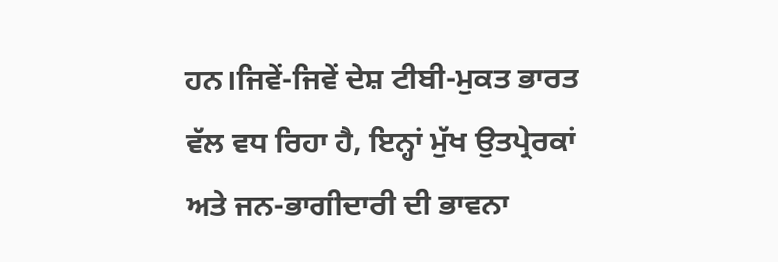ਹਨ।ਜਿਵੇਂ-ਜਿਵੇਂ ਦੇਸ਼ ਟੀਬੀ-ਮੁਕਤ ਭਾਰਤ ਵੱਲ ਵਧ ਰਿਹਾ ਹੈ, ਇਨ੍ਹਾਂ ਮੁੱਖ ਉਤਪ੍ਰੇਰਕਾਂ ਅਤੇ ਜਨ-ਭਾਗੀਦਾਰੀ ਦੀ ਭਾਵਨਾ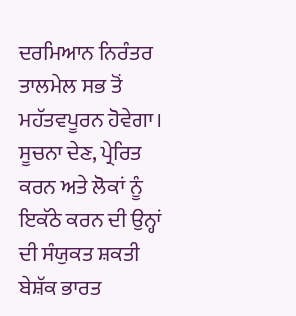ਦਰਮਿਆਨ ਨਿਰੰਤਰ ਤਾਲਮੇਲ ਸਭ ਤੋਂ ਮਹੱਤਵਪੂਰਨ ਹੋਵੇਗਾ। ਸੂਚਨਾ ਦੇਣ, ਪ੍ਰੇਰਿਤ ਕਰਨ ਅਤੇ ਲੋਕਾਂ ਨੂੰ ਇਕੱਠੇ ਕਰਨ ਦੀ ਉਨ੍ਹਾਂ ਦੀ ਸੰਯੁਕਤ ਸ਼ਕਤੀ ਬੇਸ਼ੱਕ ਭਾਰਤ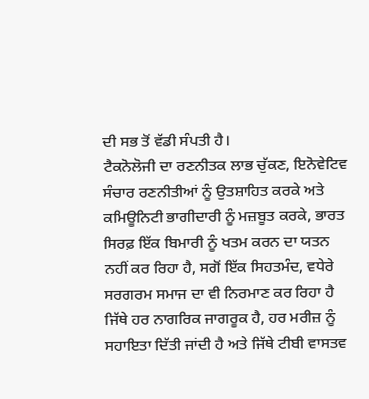ਦੀ ਸਭ ਤੋਂ ਵੱਡੀ ਸੰਪਤੀ ਹੈ।
ਟੈਕਨੋਲੋਜੀ ਦਾ ਰਣਨੀਤਕ ਲਾਭ ਚੁੱਕਣ, ਇਨੋਵੇਟਿਵ ਸੰਚਾਰ ਰਣਨੀਤੀਆਂ ਨੂੰ ਉਤਸ਼ਾਹਿਤ ਕਰਕੇ ਅਤੇ ਕਮਿਊਨਿਟੀ ਭਾਗੀਦਾਰੀ ਨੂੰ ਮਜ਼ਬੂਤ ਕਰਕੇ, ਭਾਰਤ ਸਿਰਫ਼ ਇੱਕ ਬਿਮਾਰੀ ਨੂੰ ਖਤਮ ਕਰਨ ਦਾ ਯਤਨ ਨਹੀਂ ਕਰ ਰਿਹਾ ਹੈ, ਸਗੋਂ ਇੱਕ ਸਿਹਤਮੰਦ, ਵਧੇਰੇ ਸਰਗਰਮ ਸਮਾਜ ਦਾ ਵੀ ਨਿਰਮਾਣ ਕਰ ਰਿਹਾ ਹੈ ਜਿੱਥੇ ਹਰ ਨਾਗਰਿਕ ਜਾਗਰੂਕ ਹੈ, ਹਰ ਮਰੀਜ਼ ਨੂੰ ਸਹਾਇਤਾ ਦਿੱਤੀ ਜਾਂਦੀ ਹੈ ਅਤੇ ਜਿੱਥੇ ਟੀਬੀ ਵਾਸਤਵ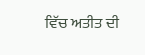ਵਿੱਚ ਅਤੀਤ ਦੀ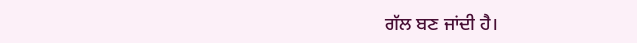ਗੱਲ ਬਣ ਜਾਂਦੀ ਹੈ।